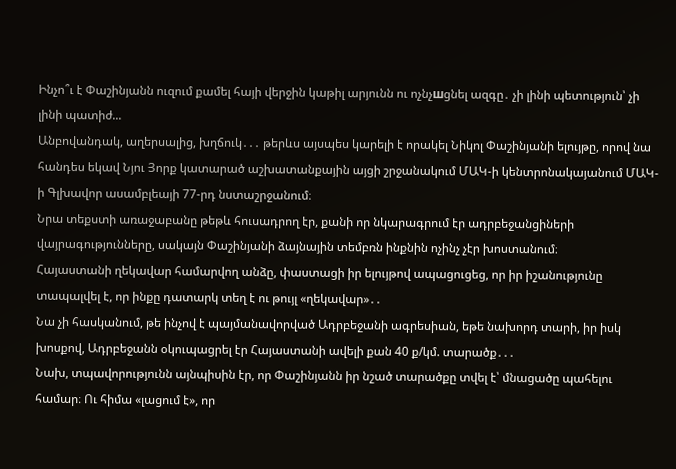Ինչո՞ւ է Փաշինյանն ուզում քամել հայի վերջին կաթիլ արյունն ու ոչնչшցնել ազգը․ չի լինի պետություն՝ չի լինի պատիժ...
Անբովանդակ, աղերսալից, խղճուկ․․․ թերևս այսպես կարելի է որակել Նիկոլ Փաշինյանի ելույթը, որով նա հանդես եկավ Նյու Յորք կատարած աշխատանքային այցի շրջանակում ՄԱԿ-ի կենտրոնակայանում ՄԱԿ-ի Գլխավոր ասամբլեայի 77-րդ նստաշրջանում։
Նրա տեքստի առաջաբանը թեթև հուսադրող էր, քանի որ նկարագրում էր ադրբեջանցիների վայրագությունները, սակայն Փաշինյանի ձայնային տեմբռն ինքնին ոչինչ չէր խոստանում։
Հայաստանի ղեկավար համարվող անձը, փաստացի իր ելույթով ապացուցեց, որ իր իշանությունը տապալվել է, որ ինքը դատարկ տեղ է ու թույլ «ղեկավար»․․
Նա չի հասկանում, թե ինչով է պայմանավորված Ադրբեջանի ագրեսիան, եթե նախորդ տարի, իր իսկ խոսքով, Ադրբեջանն օկուպացրել էր Հայաստանի ավելի քան 40 ք/կմ. տարածք․․․
Նախ, տպավորությունն այնպիսին էր, որ Փաշինյանն իր նշած տարածքը տվել է՝ մնացածը պահելու համար։ Ու հիմա «լացում է», որ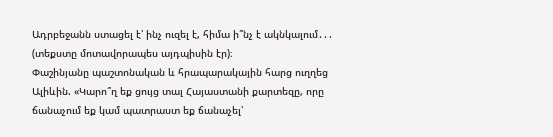Ադրբեջանն ստացել է՝ ինչ ուզել է, հիմա ի՞նչ է ակնկալում․․․ (տեքստը մոտավորապես այդպիսին էր)։
Փաշինյանը պաշտոնական և հրապարակային հարց ուղղեց Ալիևին. «Կարո՞ղ եք ցույց տալ Հայաստանի քարտեզը, որը ճանաչում եք կամ պատրաստ եք ճանաչել՝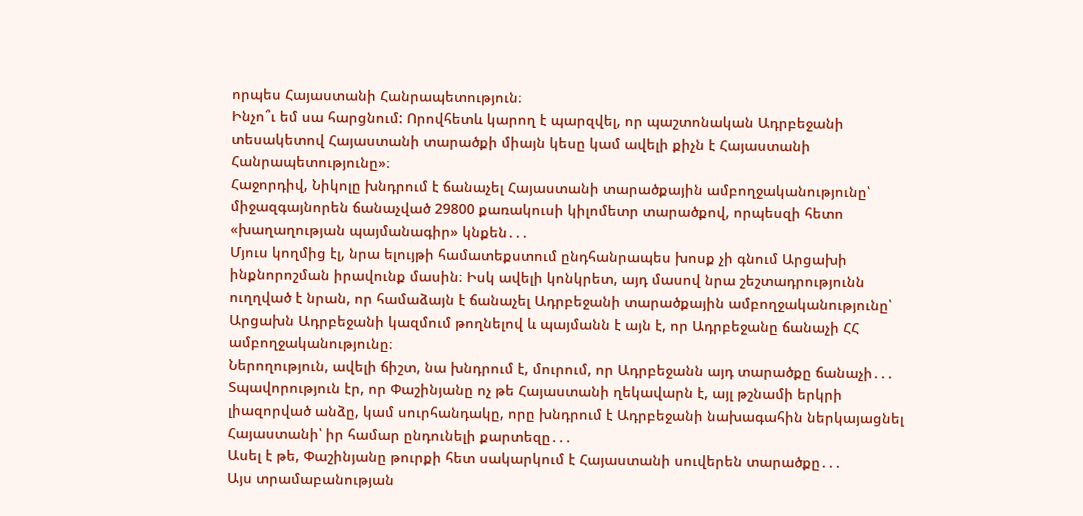որպես Հայաստանի Հանրապետություն։
Ինչո՞ւ եմ սա հարցնում: Որովհետև կարող է պարզվել, որ պաշտոնական Ադրբեջանի տեսակետով Հայաստանի տարածքի միայն կեսը կամ ավելի քիչն է Հայաստանի Հանրապետությունը»։
Հաջորդիվ, Նիկոլը խնդրում է ճանաչել Հայաստանի տարածքային ամբողջականությունը՝ միջազգայնորեն ճանաչված 29800 քառակուսի կիլոմետր տարածքով, որպեսզի հետո «խաղաղության պայմանագիր» կնքեն․․․
Մյուս կողմից էլ, նրա ելույթի համատեքստում ընդհանրապես խոսք չի գնում Արցախի ինքնորոշման իրավունք մասին։ Իսկ ավելի կոնկրետ, այդ մասով նրա շեշտադրությունն ուղղված է նրան, որ համաձայն է ճանաչել Ադրբեջանի տարածքային ամբողջականությունը՝ Արցախն Ադրբեջանի կազմում թողնելով և պայմանն է այն է, որ Ադրբեջանը ճանաչի ՀՀ ամբողջականությունը։
Ներողություն, ավելի ճիշտ, նա խնդրում է, մուրում, որ Ադրբեջանն այդ տարածքը ճանաչի․․․
Տպավորություն էր, որ Փաշինյանը ոչ թե Հայաստանի ղեկավարն է, այլ թշնամի երկրի լիազորված անձը, կամ սուրհանդակը, որը խնդրում է Ադրբեջանի նախագահին ներկայացնել Հայաստանի՝ իր համար ընդունելի քարտեզը․․․
Ասել է թե, Փաշինյանը թուրքի հետ սակարկում է Հայաստանի սուվերեն տարածքը․․․
Այս տրամաբանության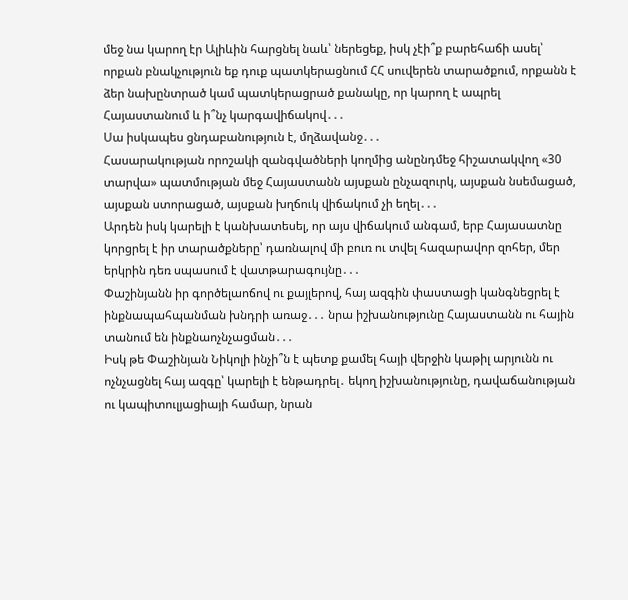մեջ նա կարող էր Ալիևին հարցնել նաև՝ ներեցեք, իսկ չէի՞ք բարեհաճի ասել՝ որքան բնակչություն եք դուք պատկերացնում ՀՀ սուվերեն տարածքում, որքանն է ձեր նախընտրած կամ պատկերացրած քանակը, որ կարող է ապրել Հայաստանում և ի՞նչ կարգավիճակով․․․
Սա իսկապես ցնդաբանություն է, մղձավանջ․․․
Հասարակության որոշակի զանգվածների կողմից անընդմեջ հիշատակվող «30 տարվա» պատմության մեջ Հայաստանն այսքան ընչազուրկ, այսքան նսեմացած, այսքան ստորացած, այսքան խղճուկ վիճակում չի եղել․․․
Արդեն իսկ կարելի է կանխատեսել, որ այս վիճակում անգամ, երբ Հայասատնը կորցրել է իր տարածքները՝ դառնալով մի բուռ ու տվել հազարավոր զոհեր, մեր երկրին դեռ սպասում է վատթարագույնը․․․
Փաշինյանն իր գործելաոճով ու քայլերով, հայ ազգին փաստացի կանգնեցրել է ինքնապահպանման խնդրի առաջ․․․ նրա իշխանությունը Հայաստանն ու հային տանում են ինքնաոչնչացման․․․
Իսկ թե Փաշինյան Նիկոլի ինչի՞ն է պետք քամել հայի վերջին կաթիլ արյունն ու ոչնչացնել հայ ազգը՝ կարելի է ենթադրել․ եկող իշխանությունը, դավաճանության ու կապիտուլյացիայի համար, նրան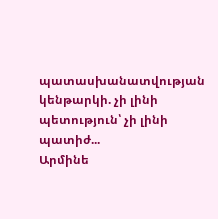պատասխանատվության կենթարկի. չի լինի պետություն՝ չի լինի պատիժ...
Արմինե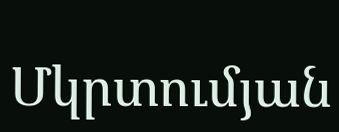Մկրտումյան